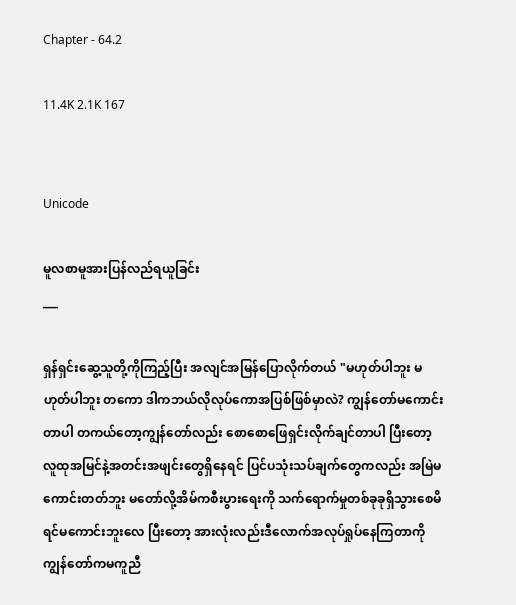Chapter - 64.2

11.4K 2.1K 167


Unicode

မူလစာမူအားပြန်လည်ရယူခြင်း
___

ရှန်ရှင်းဆွေ့သူတို့ကိုကြည့်ပြီး အလျင်အမြန်ပြောလိုက်တယ် "မဟုတ်ပါဘူး မဟုတ်ပါဘူး တကော ဒါကဘယ်လိုလုပ်ကောအပြစ်ဖြစ်မှာလဲ? ကျွန်တော်မကောင်းတာပါ တကယ်တော့ကျွန်တော်လည်း စောစောဖြေရှင်းလိုက်ချင်တာပါ ပြီးတော့လူထုအမြင်နဲ့အတင်းအဖျင်းတွေရှိနေရင် ပြင်ပသုံးသပ်ချက်တွေကလည်း အမြဲမကောင်းတတ်ဘူး မတော်လို့အိမ်ကစီးပွားရေးကို သက်ရောက်မှုတစ်ခုခုရှိသွားစေမိရင်မကောင်းဘူးလေ ပြီးတော့ အားလုံးလည်းဒီလောက်အလုပ်ရှုပ်နေကြတာကို ကျွန်တော်ကမကူညီ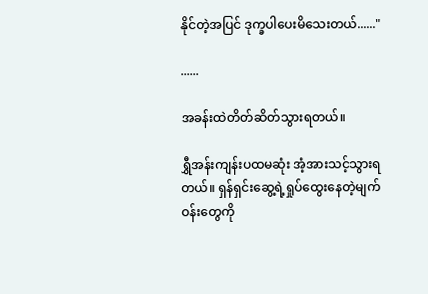နိုင်တဲ့အပြင် ဒုက္ခပါပေးမိသေးတယ်......"

......

အခန်းထဲတိတ်ဆိတ်သွားရတယ်။

ရွှီအန်းကျန်းပထမဆုံး အံ့အားသင့်သွားရတယ်။ ရှန်ရှင်းဆွေ့ရဲ့ရှုပ်ထွေးနေတဲ့မျက်ဝန်းတွေကို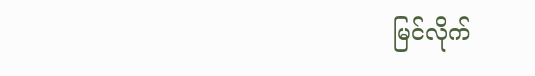မြင်လိုက်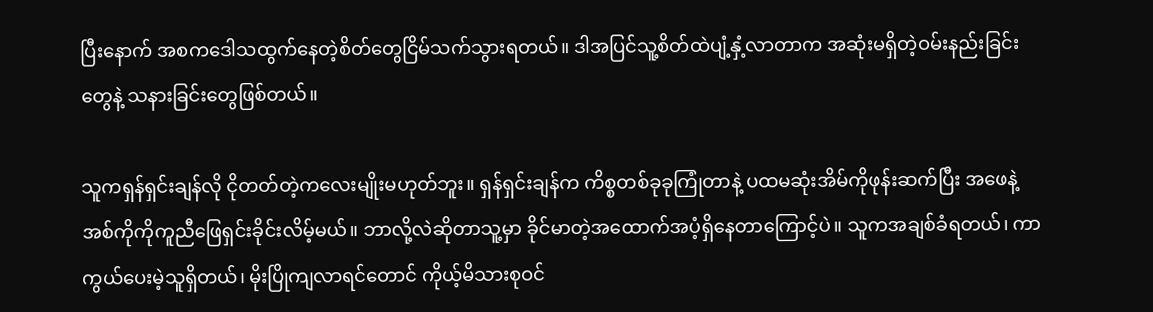ပြီးနောက် အစကဒေါသထွက်နေတဲ့စိတ်တွေငြိမ်သက်သွားရတယ်။ ဒါအပြင်သူ့စိတ်ထဲပျံ့နှံ့လာတာက အဆုံးမရှိတဲ့ဝမ်းနည်းခြင်းတွေနဲ့ သနားခြင်းတွေဖြစ်တယ်။

သူကရှန်ရှင်းချန်လို ငိုတတ်တဲ့ကလေးမျိုးမဟုတ်ဘူး။ ရှန်ရှင်းချန်က ကိစ္စတစ်ခုခုကြုံတာနဲ့ ပထမဆုံးအိမ်ကိုဖုန်းဆက်ပြီး အဖေနဲ့အစ်ကိုကိုကူညီဖြေရှင်းခိုင်းလိမ့်မယ်။ ဘာလို့လဲဆိုတာသူ့မှာ ခိုင်မာတဲ့အထောက်အပံ့ရှိနေတာကြောင့်ပဲ။ သူကအချစ်ခံရတယ်၊ ကာကွယ်ပေးမဲ့သူရှိတယ်၊ မိုးပြိုကျလာရင်တောင် ကိုယ့်မိသားစုဝင်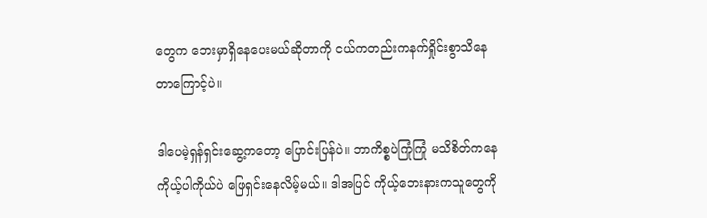တွေက ဘေးမှာရှိနေပေးမယ်ဆိုတာကို ငယ်ကတည်းကနက်ရှိုင်းစွာသိနေတာကြောင့်ပဲ။

ဒါပေမဲ့ရှန်ရှင်းဆွေ့ကတော့ ပြောင်းပြန်ပဲ။ ဘာကိစ္စပဲကြုံကြုံ မသိစိတ်ကနေကိုယ့်ပါကိုယ်ပဲ ဖြေရှင်းနေလိမ့်မယ်။ ဒါအပြင် ကိုယ့်ဘေးနားကသူတွေကို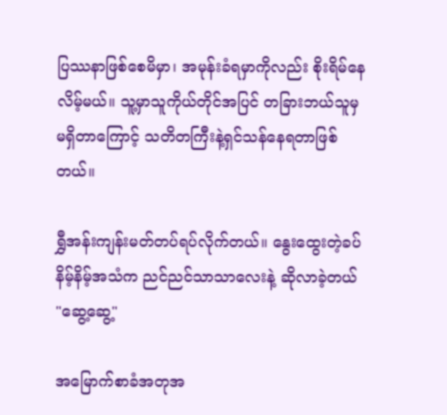ပြဿနာဖြစ်စေမိမှာ၊ အမုန်းခံရမှာကိုလည်း စိုးရိမ်နေလိမ့်မယ်။ သူ့မှာသူကိုယ်တိုင်အပြင် တခြားဘယ်သူမှမရှိတာကြောင့် သတိတကြီးနဲ့ရှင်သန်နေရတာဖြစ်တယ်။

ရွှီအန်းကျန်းမတ်တပ်ရပ်လိုက်တယ်။ နွေးထွေးတဲ့ခပ်နိမ့်နိမ့်အသံက ညင်ညင်သာသာလေးနဲ့ ဆိုလာခဲ့တယ် "ဆွေ့ဆွေ့"

အမြောက်စာခံအတုအ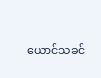ယောင်သခင်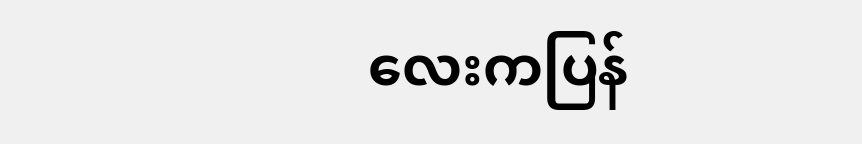လေးကပြန်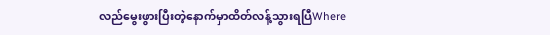လည်မွေးဖွားပြီးတဲ့နောက်မှာထိတ်လန့်သွားရပြီWhere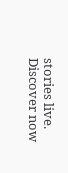stories live. Discover now